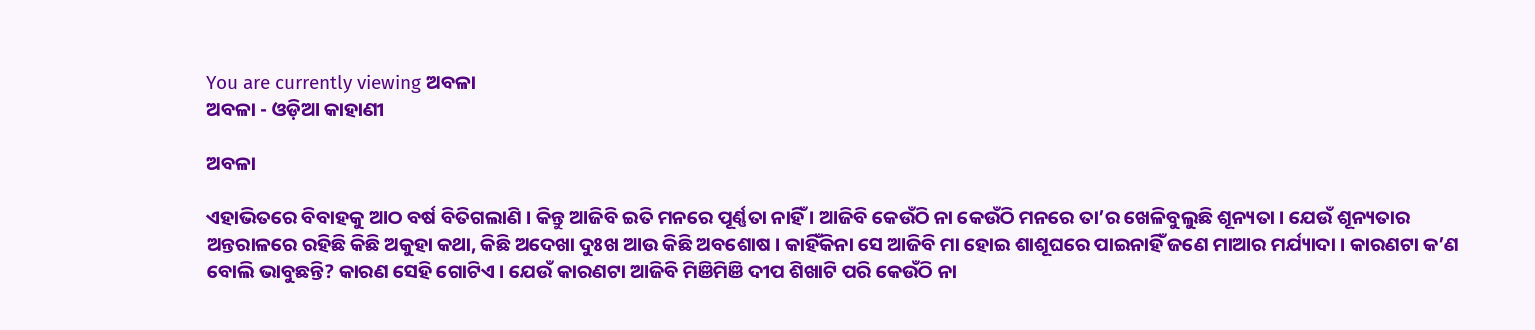You are currently viewing ଅବଳା
ଅବଳା - ଓଡ଼ିଆ କାହାଣୀ

ଅବଳା

ଏହାଭିତରେ ବିବାହକୁ ଆଠ ବର୍ଷ ବିତିଗଲାଣି । କିନ୍ତୁ ଆଜିବି ଇତି ମନରେ ପୂର୍ଣ୍ଣତା ନାହିଁ । ଆଜିବି କେଉଁଠି ନା କେଉଁଠି ମନରେ ତା’ର ଖେଳିବୁଲୁଛି ଶୂନ୍ୟତା । ଯେଉଁ ଶୂନ୍ୟତାର ଅନ୍ତରାଳରେ ରହିଛି କିଛି ଅକୁହା କଥା, କିଛି ଅଦେଖା ଦୁଃଖ ଆଉ କିଛି ଅବଶୋଷ । କାହିଁକିନା ସେ ଆଜିବି ମା ହୋଇ ଶାଶୂଘରେ ପାଇନାହିଁ ଜଣେ ମାଆର ମର୍ଯ୍ୟାଦା । କାରଣଟା କ’ଣ ବୋଲି ଭାବୁଛନ୍ତି? କାରଣ ସେହି ଗୋଟିଏ । ଯେଉଁ କାରଣଟା ଆଜିବି ମିଞିମିଞି ଦୀପ ଶିଖାଟି ପରି କେଉଁଠି ନା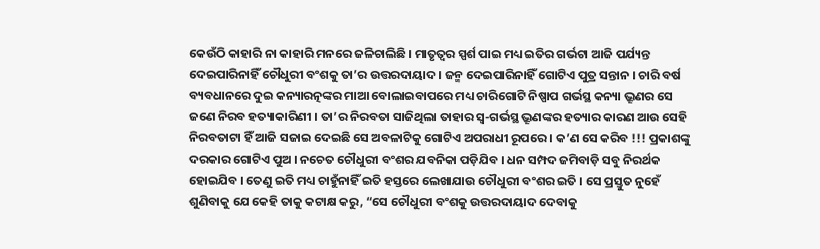କେଉଁଠି କାହାରି ନା କାହାରି ମନରେ ଜଳିଚାଲିଛି । ମାତୃତ୍ୱର ସ୍ପର୍ଶ ପାଇ ମଧ୍ୟ ଇତିର ଗର୍ଭଟା ଆଜି ପର୍ଯ୍ୟନ୍ତ ଦେଇପାରିନାହିଁ ଚୌଧୁରୀ ବଂଶକୁ ତା’ର ଉତ୍ତରଦାୟାଦ । ଜନ୍ମ ଦେଇପାରିନାହିଁ ଗୋଟିଏ ପୁତ୍ର ସନ୍ତାନ । ଚାରି ବର୍ଷ ବ୍ୟବଧାନରେ ଦୁଇ କନ୍ୟାରତ୍ନଙ୍କର ମାଆ ବୋଲାଇବାପରେ ମଧ୍ୟ ଚାରିଗୋଟି ନିଷ୍ପାପ ଗର୍ଭସ୍ଥ କନ୍ୟା ଭ୍ରୂଣର ସେ ଜଣେ ନିରବ ହତ୍ୟାକାରିଣୀ । ତା’ର ନିରବତା ସାଜିଥିଲା ତାହାର ସ୍ୱ-ଗର୍ଭସ୍ଥ ଭ୍ରୂଣଙ୍କର ହତ୍ୟାର କାରଣ ଆଉ ସେହି ନିରବତାଟା ହିଁ ଆଜି ସଜାଇ ଦେଇଛି ସେ ଅବଳାଟିକୁ ଗୋଟିଏ ଅପରାଧୀ ରୂପରେ । କ’ଣ ସେ କରିବ !!! ପ୍ରକାଶଙ୍କୁ ଦରକାର ଗୋଟିଏ ପୁଅ । ନଚେତ ଚୌଧୁରୀ ବଂଶର ଯବନିକା ପଡ଼ିଯିବ । ଧନ ସମ୍ପଦ ଜମିବାଡ଼ି ସବୁ ନିରର୍ଥକ ହୋଇଯିବ । ତେଣୁ ଇତି ମଧ୍ୟ ଚାହୁଁନାହିଁ ଇତି ହସ୍ତରେ ଲେଖାଯାଉ ଚୌଧୁରୀ ବଂଶର ଇତି । ସେ ପ୍ରସ୍ତୁତ ନୁହେଁ ଶୁଣିବାକୁ ଯେ କେହି ତାକୁ କଟାକ୍ଷ କରୁ, “ସେ ଚୌଧୁରୀ ବଂଶକୁ ଉତ୍ତରଦାୟାଦ ଦେବାକୁ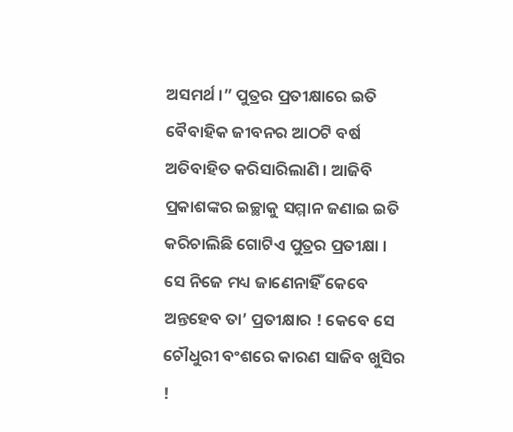ଅସମର୍ଥ ।” ପୁତ୍ରର ପ୍ରତୀକ୍ଷାରେ ଇତି ବୈବାହିକ ଜୀବନର ଆଠଟି ବର୍ଷ ଅତିବାହିତ କରିସାରିଲାଣି । ଆଜିବି ପ୍ରକାଶଙ୍କର ଇଚ୍ଛାକୁ ସମ୍ମାନ ଜଣାଇ ଇତି କରିଚାଲିଛି ଗୋଟିଏ ପୁତ୍ରର ପ୍ରତୀକ୍ଷା । ସେ ନିଜେ ମଧ୍ୟ ଜାଣେନାହିଁ କେବେ ଅନ୍ତହେବ ତା’ ପ୍ରତୀକ୍ଷାର ! କେବେ ସେ ଚୌଧୁରୀ ବଂଶରେ କାରଣ ସାଜିବ ଖୁସିର !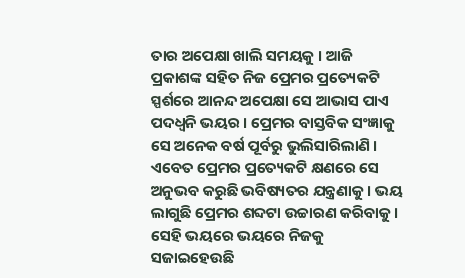ତାର ଅପେକ୍ଷା ଖାଲି ସମୟକୁ । ଆଜି ପ୍ରକାଶଙ୍କ ସହିତ ନିଜ ପ୍ରେମର ପ୍ରତ୍ୟେକଟି ସ୍ପର୍ଶରେ ଆନନ୍ଦ ଅପେକ୍ଷା ସେ ଆଭାସ ପାଏ ପଦଧ୍ୱନି ଭୟର । ପ୍ରେମର ବାସ୍ତବିକ ସଂଜ୍ଞାକୁ ସେ ଅନେକ ବର୍ଷ ପୂର୍ବରୁ ଭୁଲିସାରିଲାଣି । ଏବେତ ପ୍ରେମର ପ୍ରତ୍ୟେକଟି କ୍ଷଣରେ ସେ ଅନୁଭବ କରୁଛି ଭବିଷ୍ୟତର ଯନ୍ତ୍ରଣାକୁ । ଭୟ ଲାଗୁଛି ପ୍ରେମର ଶବ୍ଦଟା ଉଚ୍ଚାରଣ କରିବାକୁ । ସେହି ଭୟରେ ଭୟରେ ନିଜକୁ ସଜାଇହେଉଛି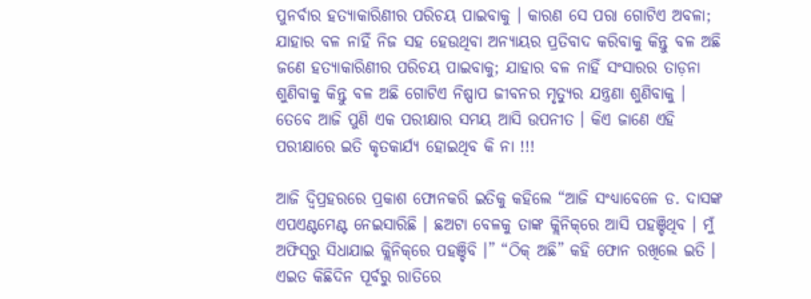ପୁନର୍ବାର ହତ୍ୟାକାରିଣୀର ପରିଚୟ ପାଇବାକୁ । କାରଣ ସେ ପରା ଗୋଟିଏ ଅବଳା; ଯାହାର ବଳ ନାହିଁ ନିଜ ସହ ହେଉଥିବା ଅନ୍ୟାୟର ପ୍ରତିବାଦ କରିବାକୁ କିନ୍ତୁ ବଳ ଅଛି ଜଣେ ହତ୍ୟାକାରିଣୀର ପରିଚୟ ପାଇବାକୁ; ଯାହାର ବଳ ନାହିଁ ସଂସାରର ତାଡ଼ନା ଶୁଣିବାକୁ କିନ୍ତୁ ବଳ ଅଛି ଗୋଟିଏ ନିଷ୍ପାପ ଜୀବନର ମୃତ୍ୟୁର ଯନ୍ତ୍ରଣା ଶୁଣିବାକୁ । ତେବେ ଆଜି ପୁଣି ଏକ ପରୀକ୍ଷାର ସମୟ ଆସି ଉପନୀତ । କିଏ ଜାଣେ ଏହି ପରୀକ୍ଷାରେ ଇତି କୃତକାର୍ଯ୍ୟ ହୋଇଥିବ କି ନା !!!

ଆଜି ଦ୍ୱିପ୍ରହରରେ ପ୍ରକାଶ ଫୋନକରି ଇତିକୁ କହିଲେ “ଆଜି ସଂଧ୍ୟାବେଳେ ଡ. ଦାସଙ୍କ ଏପଏଣ୍ଟମେଣ୍ଟ ନେଇସାରିଛି । ଛଅଟା ବେଳକୁ ତାଙ୍କ କ୍ଲିନିକ୍‌ରେ ଆସି ପହଞ୍ଚିଥିବ । ମୁଁ ଅଫିସ୍‌ରୁ ସିଧାଯାଇ କ୍ଲିନିକ୍‌ରେ ପହଞ୍ଚିବି ।” “ଠିକ୍ ଅଛି” କହି ଫୋନ ରଖିଲେ ଇତି । ଏଇତ କିଛିଦିନ ପୂର୍ବରୁ ରାତିରେ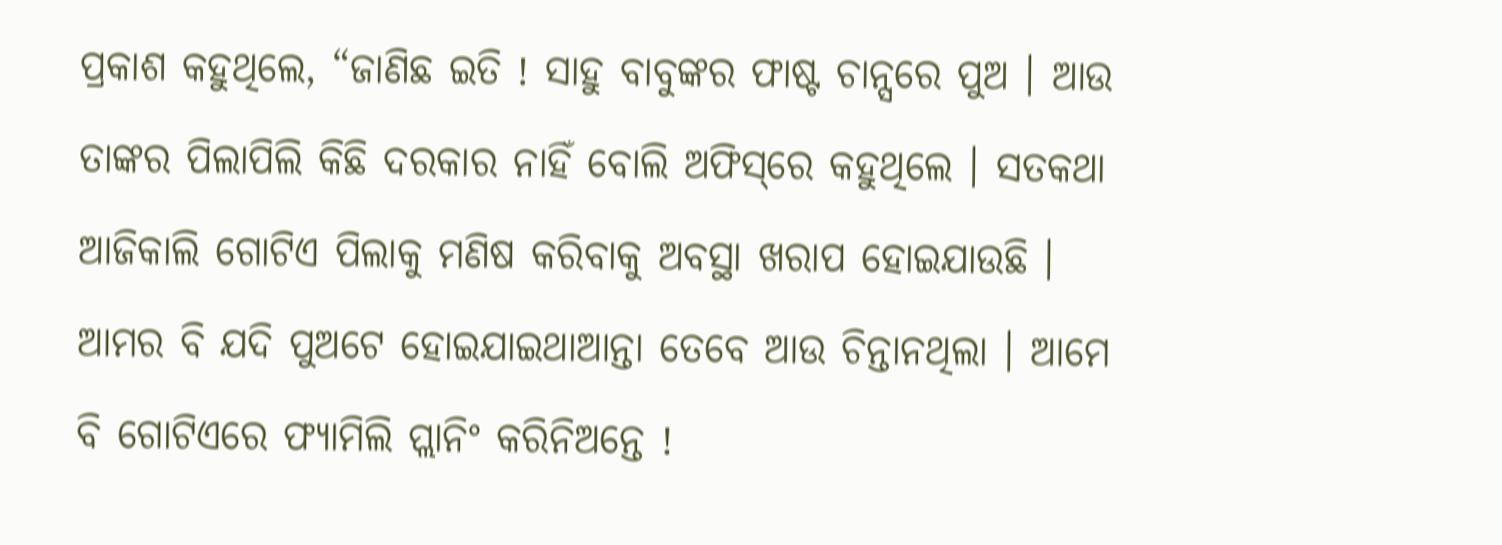ପ୍ରକାଶ କହୁଥିଲେ, “ଜାଣିଛ ଇତି ! ସାହୁ ବାବୁଙ୍କର ଫାଷ୍ଟ ଚାନ୍ସରେ ପୁଅ । ଆଉ ତାଙ୍କର ପିଲାପିଲି କିଛି ଦରକାର ନାହିଁ ବୋଲି ଅଫିସ୍‌ରେ କହୁଥିଲେ । ସତକଥା ଆଜିକାଲି ଗୋଟିଏ ପିଲାକୁ ମଣିଷ କରିବାକୁ ଅବସ୍ଥା ଖରାପ ହୋଇଯାଉଛି । ଆମର ବି ଯଦି ପୁଅଟେ ହୋଇଯାଇଥାଆନ୍ତା ତେବେ ଆଉ ଚିନ୍ତାନଥିଲା । ଆମେ ବି ଗୋଟିଏରେ ଫ୍ୟାମିଲି ପ୍ଲାନିଂ କରିନିଅନ୍ତେ !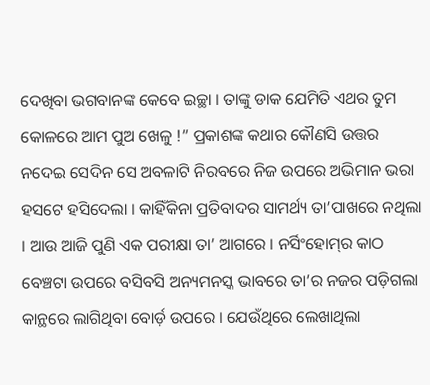ଦେଖିବା ଭଗବାନଙ୍କ କେବେ ଇଚ୍ଛା । ତାଙ୍କୁ ଡାକ ଯେମିତି ଏଥର ତୁମ କୋଳରେ ଆମ ପୁଅ ଖେଳୁ !” ପ୍ରକାଶଙ୍କ କଥାର କୌଣସି ଉତ୍ତର ନଦେଇ ସେଦିନ ସେ ଅବଳାଟି ନିରବରେ ନିଜ ଉପରେ ଅଭିମାନ ଭରା ହସଟେ ହସିଦେଲା । କାହିଁକିନା ପ୍ରତିବାଦର ସାମର୍ଥ୍ୟ ତା’ପାଖରେ ନଥିଲା । ଆଉ ଆଜି ପୁଣି ଏକ ପରୀକ୍ଷା ତା’ ଆଗରେ । ନର୍ସିଂହୋମ୍‌ର କାଠ ବେଞ୍ଚଟା ଉପରେ ବସିବସି ଅନ୍ୟମନସ୍କ ଭାବରେ ତା’ର ନଜର ପଡ଼ିଗଲା କାନ୍ଥରେ ଲାଗିଥିବା ବୋର୍ଡ଼ ଉପରେ । ଯେଉଁଥିରେ ଲେଖାଥିଲା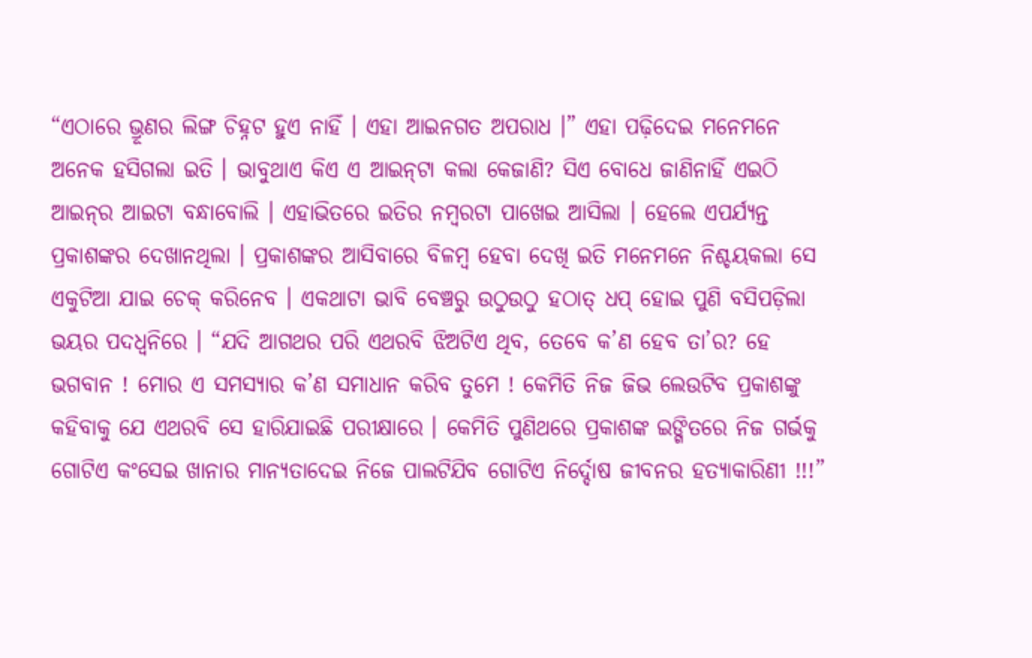“ଏଠାରେ ଭ୍ରୂଣର ଲିଙ୍ଗ ଚିହ୍ନଟ ହୁଏ ନାହିଁ । ଏହା ଆଇନଗତ ଅପରାଧ ।” ଏହା ପଢ଼ିଦେଇ ମନେମନେ ଅନେକ ହସିଗଲା ଇତି । ଭାବୁଥାଏ କିଏ ଏ ଆଇନ୍‌ଟା କଲା କେଜାଣି? ସିଏ ବୋଧେ ଜାଣିନାହିଁ ଏଇଠି ଆଇନ୍‌ର ଆଇଟା ବନ୍ଧାବୋଲି । ଏହାଭିତରେ ଇତିର ନମ୍ୱରଟା ପାଖେଇ ଆସିଲା । ହେଲେ ଏପର୍ଯ୍ୟନ୍ତ ପ୍ରକାଶଙ୍କର ଦେଖାନଥିଲା । ପ୍ରକାଶଙ୍କର ଆସିବାରେ ବିଳମ୍ୱ ହେବା ଦେଖି ଇତି ମନେମନେ ନିଶ୍ଚୟକଲା ସେ ଏକୁଟିଆ ଯାଇ ଚେକ୍ କରିନେବ । ଏକଥାଟା ଭାବି ବେଞ୍ଚରୁ ଉଠୁଉଠୁ ହଠାତ୍ ଧପ୍ ହୋଇ ପୁଣି ବସିପଡ଼ିଲା ଭୟର ପଦଧ୍ୱନିରେ । “ଯଦି ଆଗଥର ପରି ଏଥରବି ଝିଅଟିଏ ଥିବ, ତେବେ କ’ଣ ହେବ ତା’ର? ହେ ଭଗବାନ ! ମୋର ଏ ସମସ୍ୟାର କ’ଣ ସମାଧାନ କରିବ ତୁମେ ! କେମିତି ନିଜ ଜିଭ ଲେଉଟିବ ପ୍ରକାଶଙ୍କୁ କହିବାକୁ ଯେ ଏଥରବି ସେ ହାରିଯାଇଛି ପରୀକ୍ଷାରେ । କେମିତି ପୁଣିଥରେ ପ୍ରକାଶଙ୍କ ଇଙ୍ଗିତରେ ନିଜ ଗର୍ଭକୁ ଗୋଟିଏ କଂସେଇ ଖାନାର ମାନ୍ୟତାଦେଇ ନିଜେ ପାଲଟିଯିବ ଗୋଟିଏ ନିର୍ଦ୍ଦୋଷ ଜୀବନର ହତ୍ୟାକାରିଣୀ !!!”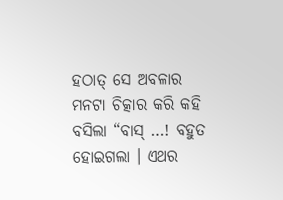ହଠାତ୍ ସେ ଅବଳାର ମନଟା ଚିତ୍କାର କରି କହି ବସିଲା “ବାସ୍ …! ବହୁତ ହୋଇଗଲା । ଏଥର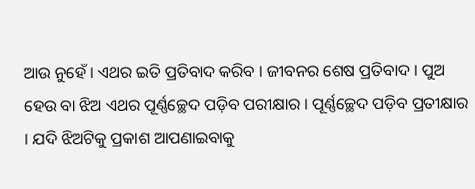ଆଉ ନୁହେଁ । ଏଥର ଇତି ପ୍ରତିବାଦ କରିବ । ଜୀବନର ଶେଷ ପ୍ରତିବାଦ । ପୁଅ ହେଉ ବା ଝିଅ ଏଥର ପୂର୍ଣ୍ଣଚ୍ଛେଦ ପଡ଼ିବ ପରୀକ୍ଷାର । ପୂର୍ଣ୍ଣଚ୍ଛେଦ ପଡ଼ିବ ପ୍ରତୀକ୍ଷାର । ଯଦି ଝିଅଟିକୁ ପ୍ରକାଶ ଆପଣାଇବାକୁ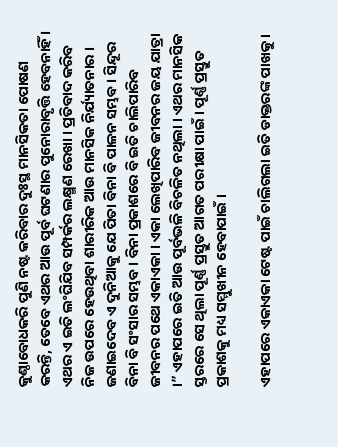କୁଣ୍ଠାବୋଧକରି ପୁଣି ନଷ୍ଟ କରିବାର ଦୁଃସ୍ଥ ମାନସିକତା ପୋଷଣ କରନ୍ତି, ତେବେ ଏଥର ଆଉ ପୂର୍ବ ଘଟଣାର ପୁନୋରାବୃତ୍ତି ହେବନାହିଁ । ଏଥର ଏ ଇତି ଲଂଘିଯିବ ସମ୍ପର୍କର ଲକ୍ଷ୍ମଣ ରେଖା । ପ୍ରତିବାଦ କରିବ ନିଜ ଉପରେ ହେଉଥିବା ଶାରୀରିକ ଆଉ ମାନସିକ ନିର୍ଯ୍ୟାତନାର । ଜଣାଇଦେବ ଏ ଦୁନିଆକୁ ଯେ ପିତା ବିନା ବି ପାଳନ ସମ୍ଭବ । ସିନ୍ଦୂର ବିନା ବି ସଂସାର ସମ୍ଭବ । ବିନା ପ୍ରକାଶରେ ବି ଇତି ଚାଲିପାରିବ ଜୀବନର ପଥେ ଏକାଏକା । ଏକା ଲେଖିପାରିବ ଜୀବନର ଜୟ ଯାତ୍ରା ।” ଏହାପରେ ଇତି ଆଉ ପୂର୍ବଭଳି ବିଚଳିତ ନଥିଲା । ଏଥର ମାନସିକ ସ୍ତରରେ ସେ ଥିଲା ପୂର୍ଣ୍ଣ ପ୍ରସ୍ତୁତ ଆଗତ ପରୀକ୍ଷା ପାଇଁ । ପୂର୍ଣ୍ଣ ପ୍ରସ୍ତୁତ ପ୍ରକାଶକୁ ମଧ୍ୟ ସମ୍ମୁଖୀନ ହେବାପାଇଁ ।

ଏହାପରେ ଏକାଏକା ଟେଷ୍ଟ ପାଇଁ ଚାଲିଗଲା ଇତି ଡାକ୍ତରଙ୍କ ପାଖକୁ ।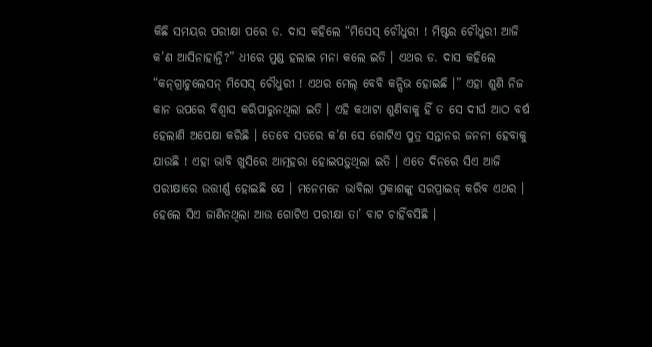କିଛି ସମୟର ପରୀକ୍ଷା ପରେ ଡ. ଦାସ କହିଲେ “ମିସେସ୍ ଚୌଧୁରୀ ! ମିଷ୍ଟର ଚୌଧୁରୀ ଆଜି କ’ଣ ଆସିନାହାନ୍ତି?” ଧୀରେ ମୁଣ୍ଡ ହଲାଇ ମନା କଲେ ଇତି । ଏଥର ଡ. ଦାସ କହିଲେ “କନ୍‌ଗ୍ରାଚୁଲେସନ୍ ମିସେସ୍ ଚୌଧୁରୀ ! ଏଥର ମେଲ୍ ବେବି କନ୍ସିଭ ହୋଇଛି ।” ଏହା ଶୁଣି ନିଜ କାନ ଉପରେ ବିଶ୍ୱାସ କରିପାରୁନଥିଲା ଇତି । ଏହି କଥାଟା ଶୁଣିବାକୁ ହିଁ ତ ସେ ଦୀର୍ଘ ଆଠ ବର୍ଷ ହେଲାଣି ଅପେକ୍ଷା କରିଛି । ତେବେ ସତରେ କ’ଣ ସେ ଗୋଟିଏ ପୁତ୍ର ସନ୍ତାନର ଜନନୀ ହେବାକୁ ଯାଉଛି ! ଏହା ଭାବି ଖୁସିରେ ଆତ୍ମହରା ହୋଇପଡ଼ୁଥିଲା ଇତି । ଏତେ ଦିନରେ ସିଏ ଆଜି ପରୀକ୍ଷାରେ ଉତ୍ତୀର୍ଣ୍ଣ ହୋଇଛି ଯେ । ମନେମନେ ଭାବିଲା ପ୍ରକାଶଙ୍କୁ ସରପ୍ରାଇଜ୍ କରିବ ଏଥର । ହେଲେ ସିଏ ଜାଣିନଥିଲା ଆଉ ଗୋଟିଏ ପରୀକ୍ଷା ତା’ ବାଟ ଚାହିଁବସିଛି ।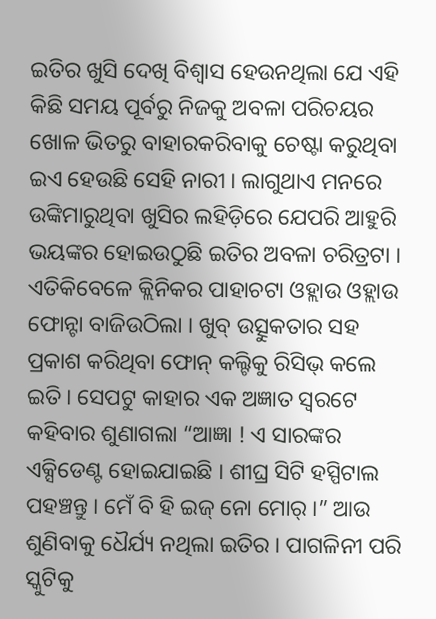ଇତିର ଖୁସି ଦେଖି ବିଶ୍ୱାସ ହେଉନଥିଲା ଯେ ଏହି କିଛି ସମୟ ପୂର୍ବରୁ ନିଜକୁ ଅବଳା ପରିଚୟର ଖୋଳ ଭିତରୁ ବାହାରକରିବାକୁ ଚେଷ୍ଟା କରୁଥିବା ଇଏ ହେଉଛି ସେହି ନାରୀ । ଲାଗୁଥାଏ ମନରେ ଉଙ୍କିମାରୁଥିବା ଖୁସିର ଲହିଡ଼ିରେ ଯେପରି ଆହୁରି ଭୟଙ୍କର ହୋଇଉଠୁଛି ଇତିର ଅବଳା ଚରିତ୍ରଟା । ଏତିକିବେଳେ କ୍ଲିନିକର ପାହାଚଟା ଓହ୍ଲାଉ ଓହ୍ଲାଉ ଫୋନ୍ଟା ବାଜିଉଠିଲା । ଖୁବ୍ ଉତ୍ସୁକତାର ସହ ପ୍ରକାଶ କରିଥିବା ଫୋନ୍ କଲ୍ଟିକୁ ରିସିଭ୍ କଲେ ଇତି । ସେପଟୁ କାହାର ଏକ ଅଜ୍ଞାତ ସ୍ୱରଟେ କହିବାର ଶୁଣାଗଲା “ଆଜ୍ଞା ! ଏ ସାରଙ୍କର ଏକ୍ସିଡେଣ୍ଟ ହୋଇଯାଇଛି । ଶୀଘ୍ର ସିଟି ହସ୍ପିଟାଲ ପହଞ୍ଚନ୍ତୁ । ମେଁ ବି ହି ଇଜ୍ ନୋ ମୋର୍ ।” ଆଉ ଶୁଣିବାକୁ ଧୈର୍ଯ୍ୟ ନଥିଲା ଇତିର । ପାଗଳିନୀ ପରି ସ୍କୁଟିକୁ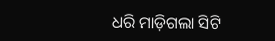ଧରି ମାଡ଼ିଗଲା ସିଟି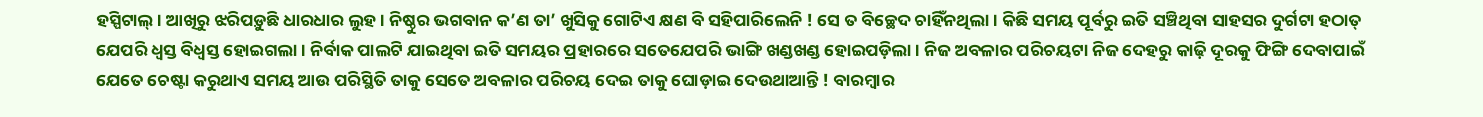ହସ୍ପିଟାଲ୍ । ଆଖିରୁ ଝରିପଡ଼ୁଛି ଧାରଧାର ଲୁହ । ନିଷ୍ଠୁର ଭଗବାନ କ’ଣ ତା’ ଖୁସିକୁ ଗୋଟିଏ କ୍ଷଣ ବି ସହିପାରିଲେନି ! ସେ ତ ବିଚ୍ଛେଦ ଚାହିଁନଥିଲା । କିଛି ସମୟ ପୂର୍ବରୁ ଇତି ସଞ୍ଚିଥିବା ସାହସର ଦୁର୍ଗଟା ହଠାତ୍ ଯେପରି ଧ୍ୱସ୍ତ ବିଧ୍ୱସ୍ତ ହୋଇଗଲା । ନିର୍ବାକ ପାଲଟି ଯାଇଥିବା ଇତି ସମୟର ପ୍ରହାରରେ ସତେଯେପରି ଭାଙ୍ଗି ଖଣ୍ଡଖଣ୍ଡ ହୋଇପଡ଼ିଲା । ନିଜ ଅବଳାର ପରିଚୟଟା ନିଜ ଦେହରୁ କାଢ଼ି ଦୂରକୁ ଫିଙ୍ଗି ଦେବାପାଇଁ ଯେତେ ଚେଷ୍ଟା କରୁଥାଏ ସମୟ ଆଉ ପରିସ୍ଥିତି ତାକୁ ସେତେ ଅବଳାର ପରିଚୟ ଦେଇ ତାକୁ ଘୋଡ଼ାଇ ଦେଉଥାଆନ୍ତି ! ବାରମ୍ୱାର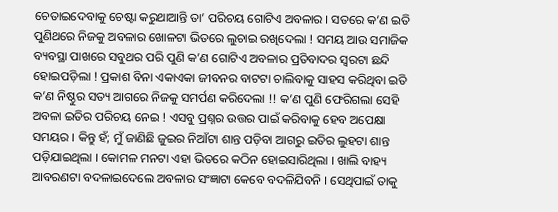ଚେତାଇଦେବାକୁ ଚେଷ୍ଟା କରୁଥାଆନ୍ତି ତା’ ପରିଚୟ ଗୋଟିଏ ଅବଳାର । ସତରେ କ’ଣ ଇତି ପୁଣିଥରେ ନିଜକୁ ଅବଳାର ଖୋଳଟା ଭିତରେ ଲୁଚାଇ ରଖିଦେଲା ! ସମୟ ଆଉ ସମାଜିକ ବ୍ୟବସ୍ଥା ପାଖରେ ସବୁଥର ପରି ପୁଣି କ’ଣ ଗୋଟିଏ ଅବଳାର ପ୍ରତିବାଦର ସ୍ୱରଟା ଛନ୍ଦି ହୋଇପଡ଼ିଲା ! ପ୍ରକାଶ ବିନା ଏକାଏକା ଜୀବନର ବାଟଟା ଚାଲିବାକୁ ସାହସ କରିଥିବା ଇତି କ’ଣ ନିଷ୍ଠୁର ସତ୍ୟ ଆଗରେ ନିଜକୁ ସମର୍ପଣ କରିଦେଲା !! କ’ଣ ପୁଣି ଫେରିଗଲା ସେହି ଅବଳା ଇତିର ପରିଚୟ ନେଇ ! ଏସବୁ ପ୍ରଶ୍ନର ଉତ୍ତର ପାଇଁ କରିବାକୁ ହେବ ଅପେକ୍ଷା ସମୟର । କିନ୍ତୁ ହଁ; ମୁଁ ଜାଣିଛି ଜୁଇର ନିଆଁଟା ଶାନ୍ତ ପଡ଼ିବା ଆଗରୁ ଇତିର ଲୁହଟା ଶାନ୍ତ ପଡ଼ିଯାଇଥିଲା । କୋମଳ ମନଟା ଏହା ଭିତରେ କଠିନ ହୋଇସାରିଥିଲା । ଖାଲି ବାହ୍ୟ ଆବରଣଟା ବଦଳାଇଦେଲେ ଅବଳାର ସଂଜ୍ଞାଟା କେବେ ବଦଳିଯିବନି । ସେଥିପାଇଁ ତାକୁ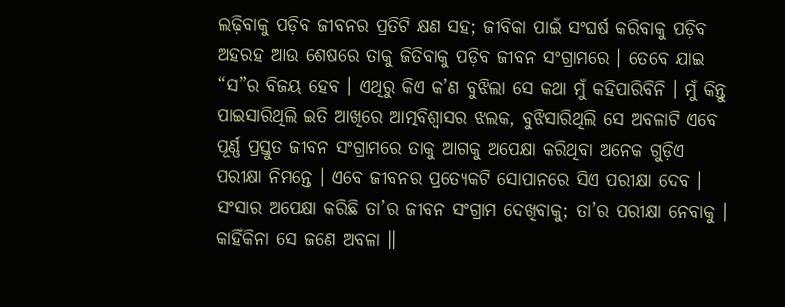ଲଢ଼ିବାକୁ ପଡ଼ିବ ଜୀବନର ପ୍ରତିଟି କ୍ଷଣ ସହ; ଜୀବିକା ପାଇଁ ସଂଘର୍ଷ କରିବାକୁ ପଡ଼ିବ ଅହରହ ଆଉ ଶେଷରେ ତାକୁ ଜିତିବାକୁ ପଡ଼ିବ ଜୀବନ ସଂଗ୍ରାମରେ । ତେବେ ଯାଇ “ସ”ର ବିଜୟ ହେବ । ଏଥିରୁ କିଏ କ’ଣ ବୁଝିଲା ସେ କଥା ମୁଁ କହିପାରିବିନି । ମୁଁ କିନ୍ତୁ ପାଇସାରିଥିଲି ଇତି ଆଖିରେ ଆତ୍ମବିଶ୍ୱାସର ଝଲକ, ବୁଝିସାରିଥିଲି ସେ ଅବଳାଟି ଏବେ ପୂର୍ଣ୍ଣ ପ୍ରସ୍ତୁତ ଜୀବନ ସଂଗ୍ରାମରେ ତାକୁ ଆଗକୁ ଅପେକ୍ଷା କରିଥିବା ଅନେକ ଗୁଡ଼ିଏ ପରୀକ୍ଷା ନିମନ୍ତେ । ଏବେ ଜୀବନର ପ୍ରତ୍ୟେକଟି ସୋପାନରେ ସିଏ ପରୀକ୍ଷା ଦେବ । ସଂସାର ଅପେକ୍ଷା କରିଛି ତା’ର ଜୀବନ ସଂଗ୍ରାମ ଦେଖିବାକୁ; ତା’ର ପରୀକ୍ଷା ନେବାକୁ । କାହିଁକିନା ସେ ଜଣେ ଅବଳା ॥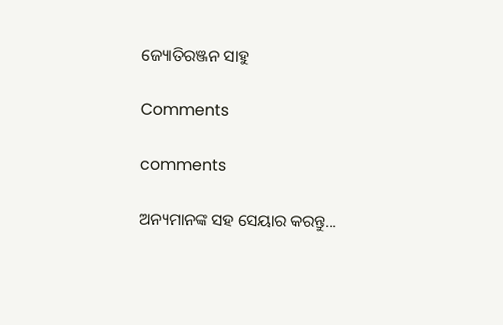ଜ୍ୟୋତିରଞ୍ଜନ ସାହୁ

Comments

comments

ଅନ୍ୟମାନଙ୍କ ସହ ସେୟାର କରନ୍ତୁ...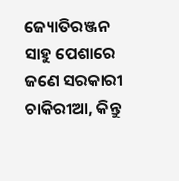ଜ୍ୟୋତିରଞ୍ଜନ ସାହୁ ପେଶାରେ ଜଣେ ସରକାରୀ ଚାକିରୀଆ, କିନ୍ତୁ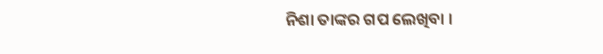ନିଶା ତାଙ୍କର ଗପ ଲେଖିବା ।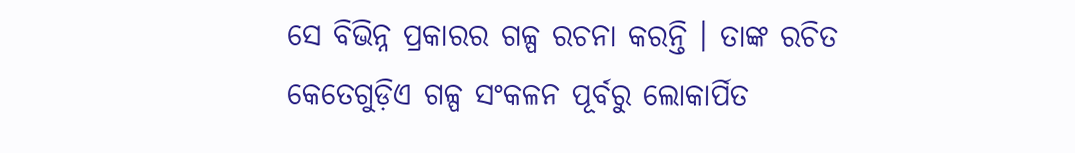ସେ ବିଭିନ୍ନ ପ୍ରକାରର ଗଳ୍ପ ରଚନା କରନ୍ତି । ତାଙ୍କ ରଚିତ କେତେଗୁଡ଼ିଏ ଗଳ୍ପ ସଂକଳନ ପୂର୍ବରୁ ଲୋକାର୍ପିତ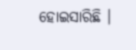ହୋଇସାରିଛି ।